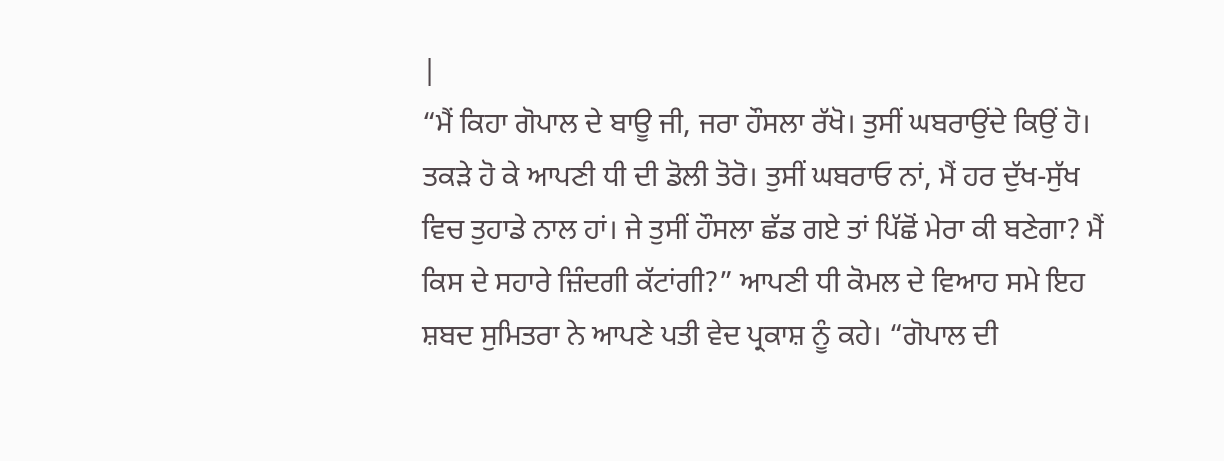|
“ਮੈਂ ਕਿਹਾ ਗੋਪਾਲ ਦੇ ਬਾਊ ਜੀ, ਜਰਾ ਹੌਸਲਾ ਰੱਖੋ। ਤੁਸੀਂ ਘਬਰਾਉਂਦੇ ਕਿਉਂ ਹੋ। ਤਕੜੇ ਹੋ ਕੇ ਆਪਣੀ ਧੀ ਦੀ ਡੋਲੀ ਤੋਰੋ। ਤੁਸੀਂ ਘਬਰਾਓ ਨਾਂ, ਮੈਂ ਹਰ ਦੁੱਖ-ਸੁੱਖ ਵਿਚ ਤੁਹਾਡੇ ਨਾਲ ਹਾਂ। ਜੇ ਤੁਸੀਂ ਹੌਸਲਾ ਛੱਡ ਗਏ ਤਾਂ ਪਿੱਛੋਂ ਮੇਰਾ ਕੀ ਬਣੇਗਾ? ਮੈਂ ਕਿਸ ਦੇ ਸਹਾਰੇ ਜ਼ਿੰਦਗੀ ਕੱਟਾਂਗੀ?” ਆਪਣੀ ਧੀ ਕੋਮਲ ਦੇ ਵਿਆਹ ਸਮੇ ਇਹ ਸ਼ਬਦ ਸੁਮਿਤਰਾ ਨੇ ਆਪਣੇ ਪਤੀ ਵੇਦ ਪ੍ਰਕਾਸ਼ ਨੂੰ ਕਹੇ। “ਗੋਪਾਲ ਦੀ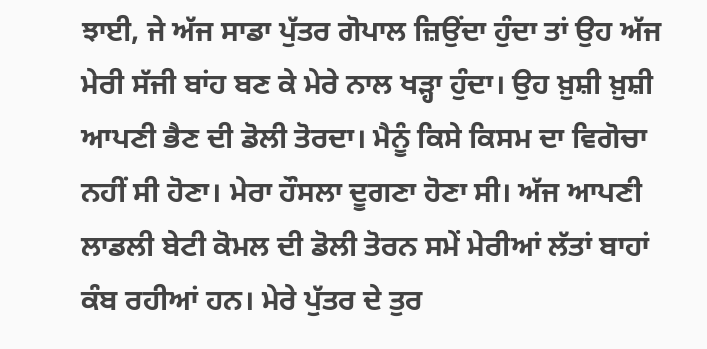ਝਾਈ, ਜੇ ਅੱਜ ਸਾਡਾ ਪੁੱਤਰ ਗੋਪਾਲ ਜ਼ਿਉਂਦਾ ਹੁੰਦਾ ਤਾਂ ਉਹ ਅੱਜ ਮੇਰੀ ਸੱਜੀ ਬਾਂਹ ਬਣ ਕੇ ਮੇਰੇ ਨਾਲ ਖੜ੍ਹਾ ਹੁੰਦਾ। ਉਹ ਖ਼ੁਸ਼ੀ ਖ਼ੁਸ਼ੀ ਆਪਣੀ ਭੈਣ ਦੀ ਡੋਲੀ ਤੋਰਦਾ। ਮੈਨੂੰ ਕਿਸੇ ਕਿਸਮ ਦਾ ਵਿਗੋਚਾ ਨਹੀਂ ਸੀ ਹੋਣਾ। ਮੇਰਾ ਹੌਸਲਾ ਦੂਗਣਾ ਹੋਣਾ ਸੀ। ਅੱਜ ਆਪਣੀ ਲਾਡਲੀ ਬੇਟੀ ਕੋਮਲ ਦੀ ਡੋਲੀ ਤੋਰਨ ਸਮੇਂ ਮੇਰੀਆਂ ਲੱਤਾਂ ਬਾਹਾਂ ਕੰਬ ਰਹੀਆਂ ਹਨ। ਮੇਰੇ ਪੁੱਤਰ ਦੇ ਤੁਰ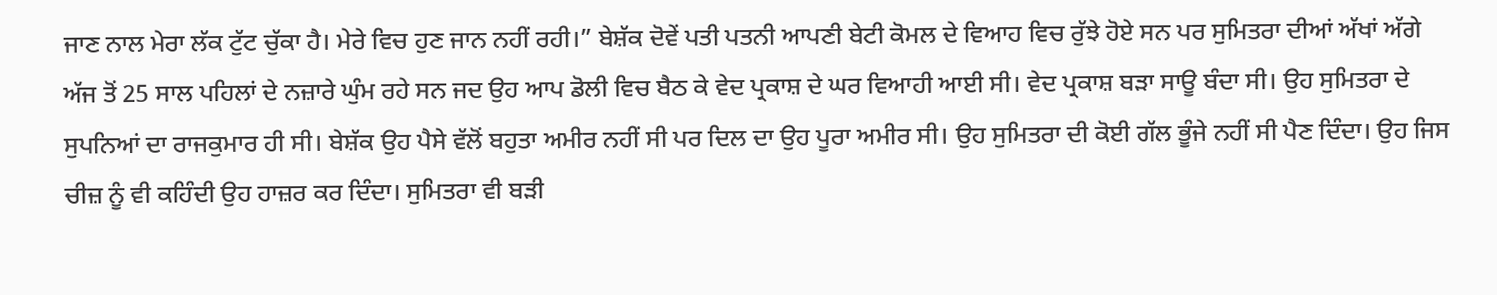ਜਾਣ ਨਾਲ ਮੇਰਾ ਲੱਕ ਟੁੱਟ ਚੁੱਕਾ ਹੈ। ਮੇਰੇ ਵਿਚ ਹੁਣ ਜਾਨ ਨਹੀਂ ਰਹੀ।” ਬੇਸ਼ੱਕ ਦੋਵੇਂ ਪਤੀ ਪਤਨੀ ਆਪਣੀ ਬੇਟੀ ਕੋਮਲ ਦੇ ਵਿਆਹ ਵਿਚ ਰੁੱਝੇ ਹੋਏ ਸਨ ਪਰ ਸੁਮਿਤਰਾ ਦੀਆਂ ਅੱਖਾਂ ਅੱਗੇ ਅੱਜ ਤੋਂ 25 ਸਾਲ ਪਹਿਲਾਂ ਦੇ ਨਜ਼ਾਰੇ ਘੁੰਮ ਰਹੇ ਸਨ ਜਦ ਉਹ ਆਪ ਡੋਲੀ ਵਿਚ ਬੈਠ ਕੇ ਵੇਦ ਪ੍ਰਕਾਸ਼ ਦੇ ਘਰ ਵਿਆਹੀ ਆਈ ਸੀ। ਵੇਦ ਪ੍ਰਕਾਸ਼ ਬੜਾ ਸਾਊ ਬੰਦਾ ਸੀ। ਉਹ ਸੁਮਿਤਰਾ ਦੇ ਸੁਪਨਿਆਂ ਦਾ ਰਾਜਕੁਮਾਰ ਹੀ ਸੀ। ਬੇਸ਼ੱਕ ਉਹ ਪੈਸੇ ਵੱਲੋਂ ਬਹੁਤਾ ਅਮੀਰ ਨਹੀਂ ਸੀ ਪਰ ਦਿਲ ਦਾ ਉਹ ਪੂਰਾ ਅਮੀਰ ਸੀ। ਉਹ ਸੁਮਿਤਰਾ ਦੀ ਕੋਈ ਗੱਲ ਭੂੰਜੇ ਨਹੀਂ ਸੀ ਪੈਣ ਦਿੰਦਾ। ਉਹ ਜਿਸ ਚੀਜ਼ ਨੂੰ ਵੀ ਕਹਿੰਦੀ ਉਹ ਹਾਜ਼ਰ ਕਰ ਦਿੰਦਾ। ਸੁਮਿਤਰਾ ਵੀ ਬੜੀ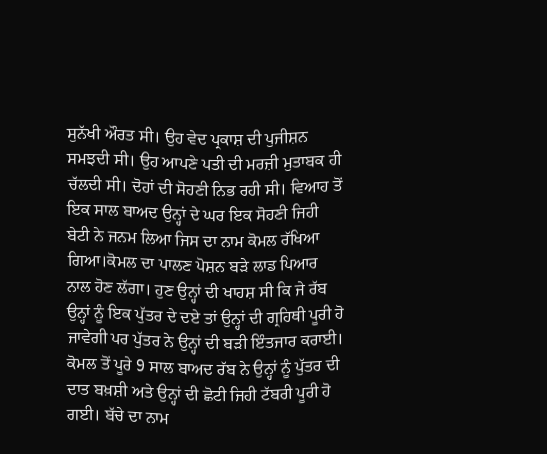ਸੁਨੱਖੀ ਔਰਤ ਸੀ। ਉਹ ਵੇਦ ਪ੍ਰਕਾਸ਼ ਦੀ ਪੁਜੀਸ਼ਨ ਸਮਝਦੀ ਸੀ। ਉਹ ਆਪਣੇ ਪਤੀ ਦੀ ਮਰਜ਼ੀ ਮੁਤਾਬਕ ਹੀ ਚੱਲਦੀ ਸੀ। ਦੋਹਾਂ ਦੀ ਸੋਹਣੀ ਨਿਭ ਰਹੀ ਸੀ। ਵਿਆਹ ਤੋਂ ਇਕ ਸਾਲ ਬਾਅਦ ਉਨ੍ਹਾਂ ਦੇ ਘਰ ਇਕ ਸੋਹਣੀ ਜਿਹੀ ਬੇਟੀ ਨੇ ਜਨਮ ਲਿਆ ਜਿਸ ਦਾ ਨਾਮ ਕੋਮਲ ਰੱਖਿਆ ਗਿਆ।ਕੋਮਲ ਦਾ ਪਾਲਣ ਪੋਸ਼ਨ ਬੜੇ ਲਾਡ ਪਿਆਰ ਨਾਲ ਹੋਣ ਲੱਗਾ। ਹੁਣ ਉਨ੍ਹਾਂ ਦੀ ਖਾਹਸ਼ ਸੀ ਕਿ ਜੇ ਰੱਬ ਉਨ੍ਹਾਂ ਨੂੰ ਇਕ ਪੁੱਤਰ ਦੇ ਦਏ ਤਾਂ ਉਨ੍ਹਾਂ ਦੀ ਗ੍ਰਹਿਥੀ ਪੂਰੀ ਹੋ ਜਾਵੇਗੀ ਪਰ ਪੁੱਤਰ ਨੇ ਉਨ੍ਹਾਂ ਦੀ ਬੜੀ ਇੰਤਜਾਰ ਕਰਾਈ। ਕੋਮਲ ਤੋਂ ਪੂਰੇ 9 ਸਾਲ ਬਾਅਦ ਰੱਬ ਨੇ ਉਨ੍ਹਾਂ ਨੂੰ ਪੁੱਤਰ ਦੀ ਦਾਤ ਬਖ਼ਸ਼ੀ ਅਤੇ ਉਨ੍ਹਾਂ ਦੀ ਛੋਟੀ ਜਿਹੀ ਟੱਬਰੀ ਪੂਰੀ ਹੋ ਗਈ। ਬੱਚੇ ਦਾ ਨਾਮ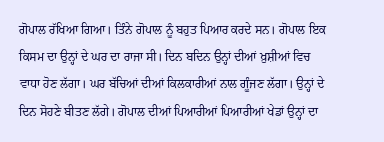ਗੋਪਾਲ ਰੱਖਿਆ ਗਿਆ। ਤਿੰਨੇ ਗੋਪਾਲ ਨੂੰ ਬਹੁਤ ਪਿਆਰ ਕਰਦੇ ਸਨ। ਗੋਪਾਲ ਇਕ ਕਿਸਮ ਦਾ ਉਨ੍ਹਾਂ ਦੇ ਘਰ ਦਾ ਰਾਜਾ ਸੀ। ਦਿਨ ਬਦਿਨ ਉਨ੍ਹਾਂ ਦੀਆਂ ਖ਼ੁਸ਼ੀਆਂ ਵਿਚ ਵਾਧਾ ਹੋਣ ਲੱਗਾ। ਘਰ ਬੱਚਿਆਂ ਦੀਆਂ ਕਿਲਕਾਰੀਆਂ ਨਾਲ ਗੂੰਜਣ ਲੱਗਾ। ਉਨ੍ਹਾਂ ਦੇ ਦਿਨ ਸੋਹਣੇ ਬੀਤਣ ਲੱਗੇ। ਗੋਪਾਲ ਦੀਆਂ ਪਿਆਰੀਆਂ ਪਿਆਰੀਆਂ ਖੇਡਾਂ ਉਨ੍ਹਾਂ ਦਾ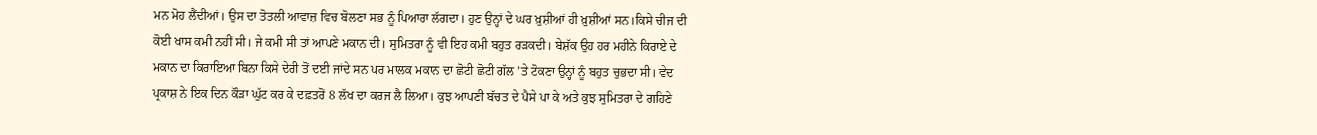ਮਨ ਮੋਹ ਲੈਂਦੀਆਂ। ਉਸ ਦਾ ਤੋਤਲੀ ਆਵਾਜ਼ ਵਿਚ ਬੋਲਣਾ ਸਭ ਨੂੰ ਪਿਆਰਾ ਲੱਗਦਾ। ਹੁਣ ਉਨ੍ਹਾਂ ਦੇ ਘਰ ਖ਼ੁਸ਼ੀਆਂ ਹੀ ਖ਼ੁਸ਼ੀਆਂ ਸਨ।ਕਿਸੇ ਚੀਜ ਦੀ ਕੋਈ ਖਾਸ ਕਮੀ ਨਹੀਂ ਸੀ। ਜੇ ਕਮੀ ਸੀ ਤਾਂ ਆਪਣੇ ਮਕਾਨ ਦੀ। ਸੁਮਿਤਰਾ ਨੂੰ ਵੀ ਇਹ ਕਮੀ ਬਹੁਤ ਰੜਕਦੀ। ਬੇਸ਼ੱਕ ਉਹ ਹਰ ਮਹੀਨੇ ਕਿਰਾਏ ਦੇ ਮਕਾਨ ਦਾ ਕਿਰਾਇਆ ਬਿਨਾ ਕਿਸੇ ਦੇਰੀ ਤੋਂ ਦਈ ਜਾਂਦੇ ਸਨ ਪਰ ਮਾਲਕ ਮਕਾਨ ਦਾ ਛੋਟੀ ਛੋਟੀ ਗੱਲ ’ਤੇ ਟੋਕਣਾ ਉਨ੍ਹਾਂ ਨੂੰ ਬਹੁਤ ਚੁਭਦਾ ਸੀ। ਵੇਦ ਪ੍ਰਕਾਸ਼ ਨੇ ਇਕ ਦਿਨ ਕੌੜਾ ਘੁੱਟ ਕਰ ਕੇ ਦਫ਼ਤਰੋਂ 8 ਲੱਖ ਦਾ ਕਰਜ ਲੈ ਲਿਆ। ਕੁਝ ਆਪਣੀ ਬੱਚਤ ਦੇ ਪੈਸੇ ਪਾ ਕੇ ਅਤੇ ਕੁਝ ਸੁਮਿਤਰਾ ਦੇ ਗਹਿਣੇ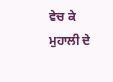ਵੇਚ ਕੇ ਮੁਹਾਲੀ ਦੇ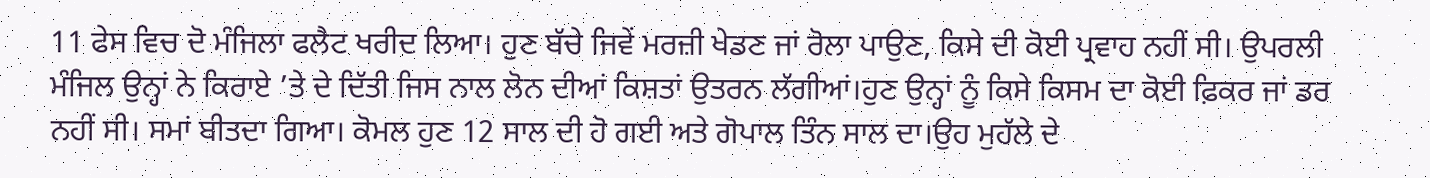11 ਫੇਸ ਵਿਚ ਦੋ ਮੰਜਿਲਾ ਫਲੈਟ ਖਰੀਦ ਲਿਆ। ਹੁਣ ਬੱਚੇ ਜਿਵੇਂ ਮਰਜ਼ੀ ਖੇਡਣ ਜਾਂ ਰੋਲਾ ਪਾਉਣ, ਕਿਸੇ ਦੀ ਕੋਈ ਪ੍ਰਵਾਹ ਨਹੀਂ ਸੀ। ਉਪਰਲੀ ਮੰਜਿਲ ਉਨ੍ਹਾਂ ਨੇ ਕਿਰਾਏ ’ਤੇ ਦੇ ਦਿੱਤੀ ਜਿਸ ਨਾਲ ਲੋਨ ਦੀਆਂ ਕਿਸ਼ਤਾਂ ਉਤਰਨ ਲੱਗੀਆਂ।ਹੁਣ ਉਨ੍ਹਾਂ ਨੂੰ ਕਿਸੇ ਕਿਸਮ ਦਾ ਕੋਈ ਫ਼ਿਕਰ ਜਾਂ ਡਰ ਨਹੀਂ ਸੀ। ਸਮਾਂ ਬੀਤਦਾ ਗਿਆ। ਕੋਮਲ ਹੁਣ 12 ਸਾਲ ਦੀ ਹੋ ਗਈ ਅਤੇ ਗੋਪਾਲ ਤਿੰਨ ਸਾਲ ਦਾ।ਉਹ ਮੁਹੱਲੇ ਦੇ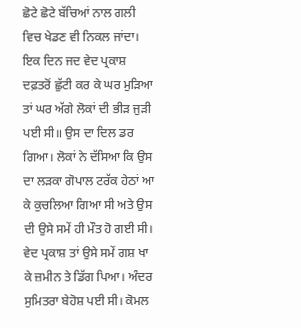ਛੋਟੇ ਛੋਟੇ ਬੱਚਿਆਂ ਨਾਲ ਗਲੀ ਵਿਚ ਖੇਡਣ ਵੀ ਨਿਕਲ ਜਾਂਦਾ। ਇਕ ਦਿਨ ਜਦ ਵੇਦ ਪ੍ਰਕਾਸ਼ ਦਫ਼ਤਰੋਂ ਛੁੱਟੀ ਕਰ ਕੇ ਘਰ ਮੁੜਿਆ ਤਾਂ ਘਰ ਅੱਗੇ ਲੋਕਾਂ ਦੀ ਭੀੜ ਜੁੜੀ ਪਈ ਸੀ॥ ਉਸ ਦਾ ਦਿਲ ਡਰ ਗਿਆ। ਲੋਕਾਂ ਨੇ ਦੱਸਿਆ ਕਿ ਉਸ ਦਾ ਲੜਕਾ ਗੋਪਾਲ ਟਰੱਕ ਹੇਠਾਂ ਆ ਕੇ ਕੁਚਲਿਆ ਗਿਆ ਸੀ ਅਤੇ ਉਸ ਦੀ ਉਸੇ ਸਮੇਂ ਹੀ ਮੌਤ ਹੋ ਗਈ ਸੀ। ਵੇਦ ਪ੍ਰਕਾਸ਼ ਤਾਂ ਉਸੇ ਸਮੇਂ ਗਸ਼ ਖਾ ਕੇ ਜ਼ਮੀਨ ਤੇ ਡਿੱਗ ਪਿਆ। ਅੰਦਰ ਸੁਮਿਤਰਾ ਬੇਹੋਸ਼ ਪਈ ਸੀ। ਕੋਮਲ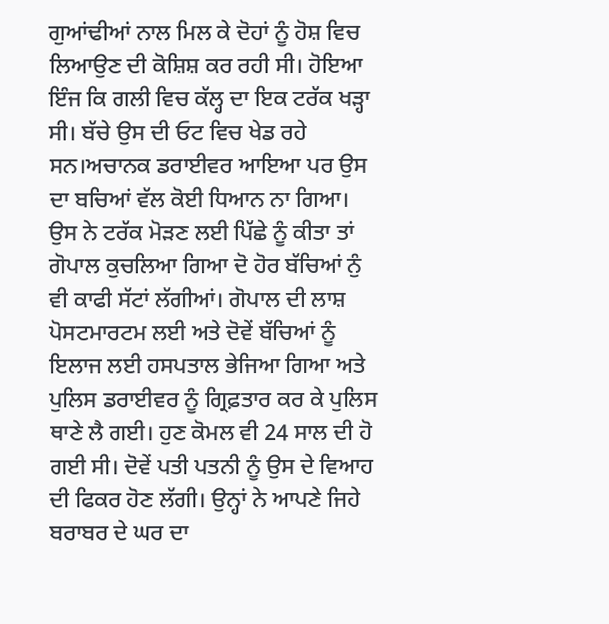ਗੁਆਂਢੀਆਂ ਨਾਲ ਮਿਲ ਕੇ ਦੋਹਾਂ ਨੂੰ ਹੋਸ਼ ਵਿਚ ਲਿਆਉਣ ਦੀ ਕੋਸ਼ਿਸ਼ ਕਰ ਰਹੀ ਸੀ। ਹੋਇਆ ਇੰਜ ਕਿ ਗਲੀ ਵਿਚ ਕੱਲ੍ਹ ਦਾ ਇਕ ਟਰੱਕ ਖੜ੍ਹਾ ਸੀ। ਬੱਚੇ ਉਸ ਦੀ ਓਟ ਵਿਚ ਖੇਡ ਰਹੇ ਸਨ।ਅਚਾਨਕ ਡਰਾਈਵਰ ਆਇਆ ਪਰ ਉਸ ਦਾ ਬਚਿਆਂ ਵੱਲ ਕੋਈ ਧਿਆਨ ਨਾ ਗਿਆ। ਉਸ ਨੇ ਟਰੱਕ ਮੋੜਣ ਲਈ ਪਿੱਛੇ ਨੂੰ ਕੀਤਾ ਤਾਂ ਗੋਪਾਲ ਕੁਚਲਿਆ ਗਿਆ ਦੋ ਹੋਰ ਬੱਚਿਆਂ ਨੁੰ ਵੀ ਕਾਫੀ ਸੱਟਾਂ ਲੱਗੀਆਂ। ਗੋਪਾਲ ਦੀ ਲਾਸ਼ ਪੋਸਟਮਾਰਟਮ ਲਈ ਅਤੇ ਦੋਵੇਂ ਬੱਚਿਆਂ ਨੂੰ ਇਲਾਜ ਲਈ ਹਸਪਤਾਲ ਭੇਜਿਆ ਗਿਆ ਅਤੇ ਪੁਲਿਸ ਡਰਾਈਵਰ ਨੂੰ ਗ੍ਰਿਫ਼ਤਾਰ ਕਰ ਕੇ ਪੁਲਿਸ ਥਾਣੇ ਲੈ ਗਈ। ਹੁਣ ਕੋਮਲ ਵੀ 24 ਸਾਲ ਦੀ ਹੋ ਗਈ ਸੀ। ਦੋਵੇਂ ਪਤੀ ਪਤਨੀ ਨੂੰ ਉਸ ਦੇ ਵਿਆਹ ਦੀ ਫਿਕਰ ਹੋਣ ਲੱਗੀ। ਉਨ੍ਹਾਂ ਨੇ ਆਪਣੇ ਜਿਹੇ ਬਰਾਬਰ ਦੇ ਘਰ ਦਾ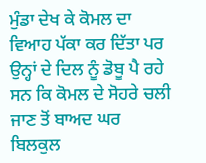ਮੁੰਡਾ ਦੇਖ ਕੇ ਕੋਮਲ ਦਾ ਵਿਆਹ ਪੱਕਾ ਕਰ ਦਿੱਤਾ ਪਰ ਉਨ੍ਹਾਂ ਦੇ ਦਿਲ ਨੂੰ ਡੋਬੂ ਪੈ ਰਹੇ ਸਨ ਕਿ ਕੋਮਲ ਦੇ ਸੋਹਰੇ ਚਲੀ ਜਾਣ ਤੋਂ ਬਾਅਦ ਘਰ ਬਿਲਕੁਲ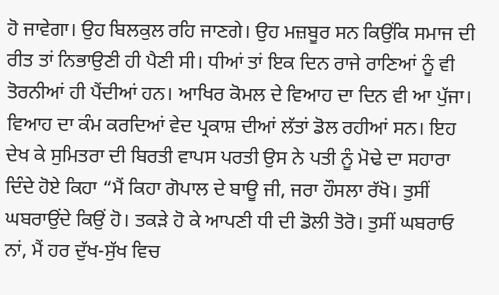ਹੋ ਜਾਵੇਗਾ। ਉਹ ਬਿਲਕੁਲ ਰਹਿ ਜਾਣਗੇ। ਉਹ ਮਜ਼ਬੂਰ ਸਨ ਕਿਉਂਕਿ ਸਮਾਜ ਦੀ ਰੀਤ ਤਾਂ ਨਿਭਾਉਣੀ ਹੀ ਪੈਣੀ ਸੀ। ਧੀਆਂ ਤਾਂ ਇਕ ਦਿਨ ਰਾਜੇ ਰਾਣਿਆਂ ਨੂੰ ਵੀ ਤੋਰਨੀਆਂ ਹੀ ਪੈਂਦੀਆਂ ਹਨ। ਆਖਿਰ ਕੋਮਲ ਦੇ ਵਿਆਹ ਦਾ ਦਿਨ ਵੀ ਆ ਪੁੱਜਾ। ਵਿਆਹ ਦਾ ਕੰਮ ਕਰਦਿਆਂ ਵੇਦ ਪ੍ਰਕਾਸ਼ ਦੀਆਂ ਲੱਤਾਂ ਡੋਲ ਰਹੀਆਂ ਸਨ। ਇਹ ਦੇਖ ਕੇ ਸੁਮਿਤਰਾ ਦੀ ਬਿਰਤੀ ਵਾਪਸ ਪਰਤੀ ਉਸ ਨੇ ਪਤੀ ਨੂੰ ਮੋਢੇ ਦਾ ਸਹਾਰਾ ਦਿੰਦੇ ਹੋਏ ਕਿਹਾ “ਮੈਂ ਕਿਹਾ ਗੋਪਾਲ ਦੇ ਬਾਊ ਜੀ, ਜਰਾ ਹੌਸਲਾ ਰੱਖੋ। ਤੁਸੀਂ ਘਬਰਾਉਂਦੇ ਕਿਉਂ ਹੋ। ਤਕੜੇ ਹੋ ਕੇ ਆਪਣੀ ਧੀ ਦੀ ਡੋਲੀ ਤੋਰੋ। ਤੁਸੀਂ ਘਬਰਾਓ ਨਾਂ, ਮੈਂ ਹਰ ਦੁੱਖ-ਸੁੱਖ ਵਿਚ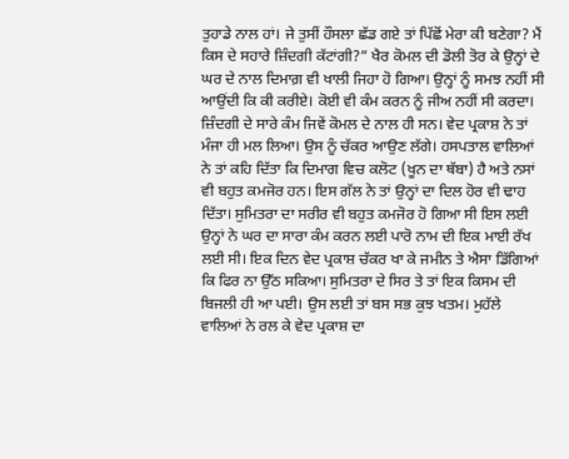ਤੁਹਾਡੇ ਨਾਲ ਹਾਂ। ਜੇ ਤੁਸੀਂ ਹੌਸਲਾ ਛੱਡ ਗਏ ਤਾਂ ਪਿੱਛੋਂ ਮੇਰਾ ਕੀ ਬਣੇਗਾ? ਮੈਂ ਕਿਸ ਦੇ ਸਹਾਰੇ ਜ਼ਿੰਦਗੀ ਕੱਟਾਂਗੀ?” ਖੈਰ ਕੋਮਲ ਦੀ ਡੋਲੀ ਤੋਰ ਕੇ ਉਨ੍ਹਾਂ ਦੇ ਘਰ ਦੇ ਨਾਲ ਦਿਮਾਗ਼ ਵੀ ਖਾਲੀ ਜਿਹਾ ਹੋ ਗਿਆ। ਉਨ੍ਹਾਂ ਨੂੰ ਸਮਝ ਨਹੀਂ ਸੀ ਆਉਂਦੀ ਕਿ ਕੀ ਕਰੀਏ। ਕੋਈ ਵੀ ਕੰਮ ਕਰਨ ਨੂੰ ਜੀਅ ਨਹੀਂ ਸੀ ਕਰਦਾ। ਜ਼ਿੰਦਗੀ ਦੇ ਸਾਰੇ ਕੰਮ ਜਿਵੇਂ ਕੋਮਲ ਦੇ ਨਾਲ ਹੀ ਸਨ। ਵੇਦ ਪ੍ਰਕਾਸ਼ ਨੇ ਤਾਂ ਮੰਜਾ ਹੀ ਮਲ ਲਿਆ। ਉਸ ਨੂੰ ਚੱਕਰ ਆਉਣ ਲੱਗੇ। ਹਸਪਤਾਲ ਵਾਲਿਆਂ ਨੇ ਤਾਂ ਕਹਿ ਦਿੱਤਾ ਕਿ ਦਿਮਾਗ ਵਿਚ ਕਲੋਟ (ਖੂਨ ਦਾ ਥੱਬਾ) ਹੈ ਅਤੇ ਨਸਾਂ ਵੀ ਬਹੁਤ ਕਮਜੋਰ ਹਨ। ਇਸ ਗੱਲ ਨੇ ਤਾਂ ਉਨ੍ਹਾਂ ਦਾ ਦਿਲ ਹੋਰ ਵੀ ਢਾਹ ਦਿੱਤਾ। ਸੁਮਿਤਰਾ ਦਾ ਸਰੀਰ ਵੀ ਬਹੁਤ ਕਮਜੋਰ ਹੋ ਗਿਆ ਸੀ ਇਸ ਲਈ ਉਨ੍ਹਾਂ ਨੇ ਘਰ ਦਾ ਸਾਰਾ ਕੰਮ ਕਰਨ ਲਈ ਪਾਰੋ ਨਾਮ ਦੀ ਇਕ ਮਾਈ ਰੱਖ ਲਈ ਸੀ। ਇਕ ਦਿਨ ਵੇਦ ਪ੍ਰਕਾਸ਼ ਚੱਕਰ ਖਾ ਕੇ ਜਮੀਨ ਤੇ ਐਸਾ ਡਿੱਗਿਆਂ ਕਿ ਫਿਰ ਨਾ ਉੱਠ ਸਕਿਆ। ਸੁਮਿਤਰਾ ਦੇ ਸਿਰ ਤੇ ਤਾਂ ਇਕ ਕਿਸਮ ਦੀ ਬਿਜਲੀ ਹੀ ਆ ਪਈ। ਉਸ ਲਈ ਤਾਂ ਬਸ ਸਭ ਕੁਝ ਖਤਮ। ਮੁਹੱਲੇ ਵਾਲਿਆਂ ਨੇ ਰਲ ਕੇ ਵੇਦ ਪ੍ਰਕਾਸ਼ ਦਾ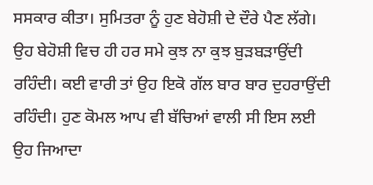ਸਸਕਾਰ ਕੀਤਾ। ਸੁਮਿਤਰਾ ਨੂੰ ਹੁਣ ਬੇਹੋਸ਼ੀ ਦੇ ਦੌਰੇ ਪੈਣ ਲੱਗੇ। ਉਹ ਬੇਹੋਸ਼ੀ ਵਿਚ ਹੀ ਹਰ ਸਮੇ ਕੁਝ ਨਾ ਕੁਝ ਬੁੜਬੜਾਉਂਦੀ ਰਹਿੰਦੀ। ਕਈ ਵਾਰੀ ਤਾਂ ਉਹ ਇਕੋ ਗੱਲ ਬਾਰ ਬਾਰ ਦੁਹਰਾਉਂਦੀ ਰਹਿੰਦੀ। ਹੁਣ ਕੋਮਲ ਆਪ ਵੀ ਬੱਚਿਆਂ ਵਾਲੀ ਸੀ ਇਸ ਲਈ ਉਹ ਜਿਆਦਾ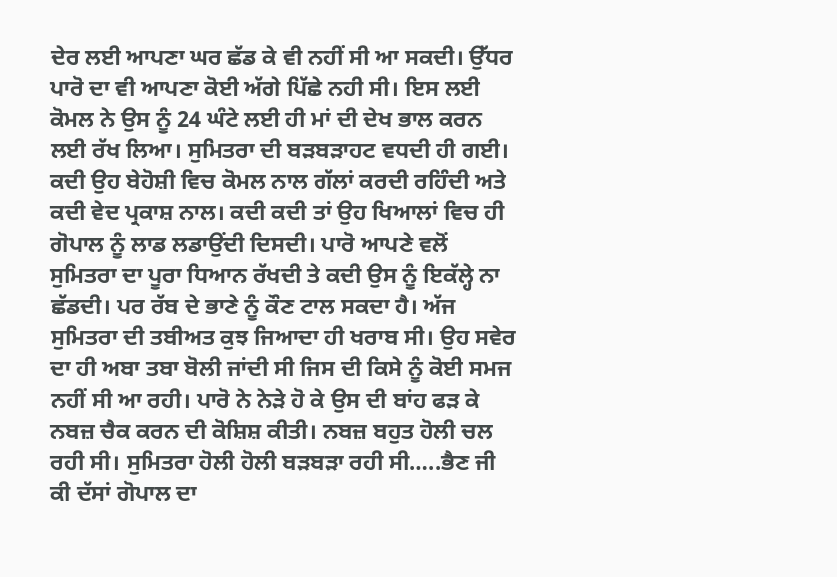ਦੇਰ ਲਈ ਆਪਣਾ ਘਰ ਛੱਡ ਕੇ ਵੀ ਨਹੀਂ ਸੀ ਆ ਸਕਦੀ। ਉੱਧਰ ਪਾਰੋ ਦਾ ਵੀ ਆਪਣਾ ਕੋਈ ਅੱਗੇ ਪਿੱਛੇ ਨਹੀ ਸੀ। ਇਸ ਲਈ ਕੋਮਲ ਨੇ ਉਸ ਨੂੰ 24 ਘੰਟੇ ਲਈ ਹੀ ਮਾਂ ਦੀ ਦੇਖ ਭਾਲ ਕਰਨ ਲਈ ਰੱਖ ਲਿਆ। ਸੁਮਿਤਰਾ ਦੀ ਬੜਬੜਾਹਟ ਵਧਦੀ ਹੀ ਗਈ। ਕਦੀ ਉਹ ਬੇਹੋਸ਼ੀ ਵਿਚ ਕੋਮਲ ਨਾਲ ਗੱਲਾਂ ਕਰਦੀ ਰਹਿੰਦੀ ਅਤੇ ਕਦੀ ਵੇਦ ਪ੍ਰਕਾਸ਼ ਨਾਲ। ਕਦੀ ਕਦੀ ਤਾਂ ਉਹ ਖਿਆਲਾਂ ਵਿਚ ਹੀ ਗੋਪਾਲ ਨੂੰ ਲਾਡ ਲਡਾਉਂਦੀ ਦਿਸਦੀ। ਪਾਰੋ ਆਪਣੇ ਵਲੋਂ ਸੁਮਿਤਰਾ ਦਾ ਪੂਰਾ ਧਿਆਨ ਰੱਖਦੀ ਤੇ ਕਦੀ ਉਸ ਨੂੰ ਇਕੱਲ੍ਹੇ ਨਾ ਛੱਡਦੀ। ਪਰ ਰੱਬ ਦੇ ਭਾਣੇ ਨੂੰ ਕੌਣ ਟਾਲ ਸਕਦਾ ਹੈ। ਅੱਜ ਸੁਮਿਤਰਾ ਦੀ ਤਬੀਅਤ ਕੁਝ ਜਿਆਦਾ ਹੀ ਖਰਾਬ ਸੀ। ਉਹ ਸਵੇਰ ਦਾ ਹੀ ਅਬਾ ਤਬਾ ਬੋਲੀ ਜਾਂਦੀ ਸੀ ਜਿਸ ਦੀ ਕਿਸੇ ਨੂੰ ਕੋਈ ਸਮਜ ਨਹੀਂ ਸੀ ਆ ਰਹੀ। ਪਾਰੋ ਨੇ ਨੇੜੇ ਹੋ ਕੇ ਉਸ ਦੀ ਬਾਂਹ ਫੜ ਕੇ ਨਬਜ਼ ਚੈਕ ਕਰਨ ਦੀ ਕੋਸ਼ਿਸ਼ ਕੀਤੀ। ਨਬਜ਼ ਬਹੁਤ ਹੋਲੀ ਚਲ ਰਹੀ ਸੀ। ਸੁਮਿਤਰਾ ਹੋਲੀ ਹੋਲੀ ਬੜਬੜਾ ਰਹੀ ਸੀ…..ਭੈਣ ਜੀ ਕੀ ਦੱਸਾਂ ਗੋਪਾਲ ਦਾ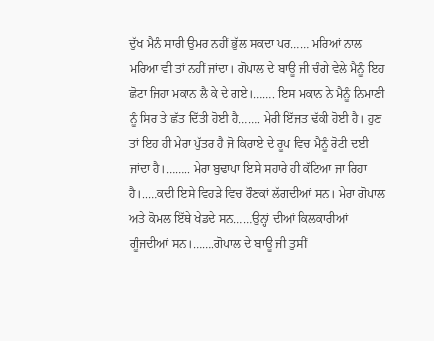ਦੁੱਖ ਮੈਨੰ ਸਾਰੀ ਉਮਰ ਨਹੀਂ ਭੁੱਲ ਸਕਦਾ ਪਰ…… ਮਰਿਆਂ ਨਾਲ ਮਰਿਆ ਵੀ ਤਾਂ ਨਹੀਂ ਜਾਂਦਾ। ਗੋਪਾਲ ਦੇ ਬਾਊ ਜੀ ਚੰਗੇ ਵੇਲੇ ਮੈਨੂੰ ਇਹ ਛੋਟਾ ਜਿਹਾ ਮਕਾਨ ਲੈ ਕੇ ਦੇ ਗਏ।……. ਇਸ ਮਕਾਨ ਨੇ ਮੈਨੂੰ ਨਿਮਾਣੀ ਨੂੰ ਸਿਰ ਤੇ ਛੱਤ ਦਿੱਤੀ ਹੋਈ ਹੈ……. ਮੇਰੀ ਇੱਜਤ ਢੱਕੀ ਹੋਈ ਹੈ। ਹੁਣ ਤਾਂ ਇਹ ਹੀ ਮੇਰਾ ਪੁੱਤਰ ਹੈ ਜੋ ਕਿਰਾਏ ਦੇ ਰੂਪ ਵਿਚ ਮੈਨੂੰ ਰੋਟੀ ਦਈ ਜਾਂਦਾ ਹੈ।…….. ਮੇਰਾ ਬੁਢਾਪਾ ਇਸੇ ਸਹਾਰੇ ਹੀ ਕੱਟਿਆ ਜਾ ਰਿਹਾ ਹੈ।..…ਕਦੀ ਇਸੇ ਵਿਹੜੇ ਵਿਚ ਰੌਣਕਾਂ ਲੱਗਦੀਆਂ ਸਨ। ਮੇਰਾ ਗੋਪਾਲ ਅਤੇ ਕੋਮਲ ਇੱਥੇ ਖੇਡਦੇ ਸਨ……ਉਨ੍ਹਾਂ ਦੀਆਂ ਕਿਲਕਾਰੀਆਂ ਗੂੰਜਦੀਆਂ ਸਨ।…….ਗੋਪਾਲ ਦੇ ਬਾਊ ਜੀ ਤੁਸੀਂ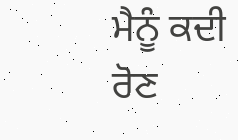ਮੈਨੂੰ ਕਦੀ ਰੋਣ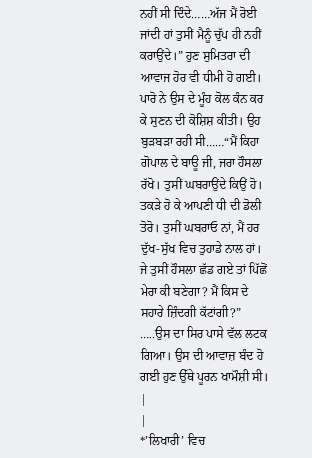ਨਹੀਂ ਸੀ ਦਿੰਦੇ……ਅੱਜ ਮੈਂ ਰੋਈ ਜਾਂਦੀ ਹਾਂ ਤੁਸੀਂ ਮੈਨੂੰ ਚੁੱਪ ਹੀ ਨਹੀਂ ਕਰਾਉਂਦੇ।” ਹੁਣ ਸੁਮਿਤਰਾ ਦੀ ਆਵਾਜ ਹੋਰ ਵੀ ਧੀਮੀ ਹੋ ਗਈ। ਪਾਰੋ ਨੇ ਉਸ ਦੇ ਮੂੰਹ ਕੋਲ ਕੰਨ ਕਰ ਕੇ ਸੁਣਨ ਦੀ ਕੋਸ਼ਿਸ਼ ਕੀਤੀ। ਉਹ ਬੁੜਬੜਾ ਰਹੀ ਸੀ……“ਮੈਂ ਕਿਹਾ ਗੋਪਾਲ ਦੇ ਬਾਊ ਜੀ, ਜਰਾ ਹੌਸਲਾ ਰੱਖੋ। ਤੁਸੀਂ ਘਬਰਾਉਂਦੇ ਕਿਉਂ ਹੋ। ਤਕੜੇ ਹੋ ਕੇ ਆਪਣੀ ਧੀ ਦੀ ਡੋਲੀ ਤੋਰੋ। ਤੁਸੀਂ ਘਬਰਾਓ ਨਾਂ, ਮੈਂ ਹਰ ਦੁੱਖ-ਸੁੱਖ ਵਿਚ ਤੁਹਾਡੇ ਨਾਲ ਹਾਂ। ਜੇ ਤੁਸੀਂ ਹੌਸਲਾ ਛੱਡ ਗਏ ਤਾਂ ਪਿੱਛੋਂ ਮੇਰਾ ਕੀ ਬਣੇਗਾ? ਮੈਂ ਕਿਸ ਦੇ ਸਹਾਰੇ ਜ਼ਿੰਦਗੀ ਕੱਟਾਂਗੀ?” …..ਉਸ ਦਾ ਸਿਰ ਪਾਸੇ ਵੱਲ ਲਟਕ ਗਿਆ। ਉਸ ਦੀ ਆਵਾਜ਼ ਬੰਦ ਹੋ ਗਈ ਹੁਣ ਉੱਥੇ ਪੂਰਨ ਖਾਮੌਸ਼ੀ ਸੀ। |
|
*’ਲਿਖਾਰੀ’ ਵਿਚ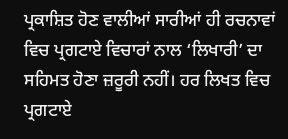ਪ੍ਰਕਾਸ਼ਿਤ ਹੋਣ ਵਾਲੀਆਂ ਸਾਰੀਆਂ ਹੀ ਰਚਨਾਵਾਂ ਵਿਚ ਪ੍ਰਗਟਾਏ ਵਿਚਾਰਾਂ ਨਾਲ ‘ਲਿਖਾਰੀ’ ਦਾ ਸਹਿਮਤ ਹੋਣਾ ਜ਼ਰੂਰੀ ਨਹੀਂ। ਹਰ ਲਿਖਤ ਵਿਚ ਪ੍ਰਗਟਾਏ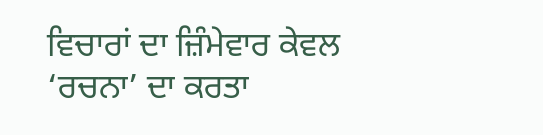ਵਿਚਾਰਾਂ ਦਾ ਜ਼ਿੰਮੇਵਾਰ ਕੇਵਲ ‘ਰਚਨਾ’ ਦਾ ਕਰਤਾ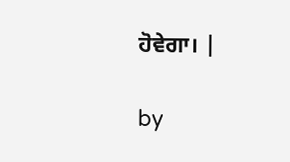ਹੋਵੇਗਾ। |

by